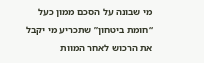מי שבונה על הסכם ממון כעל “חומת ביטחון” שתכריע מי יקבל את הרכוש לאחר המוות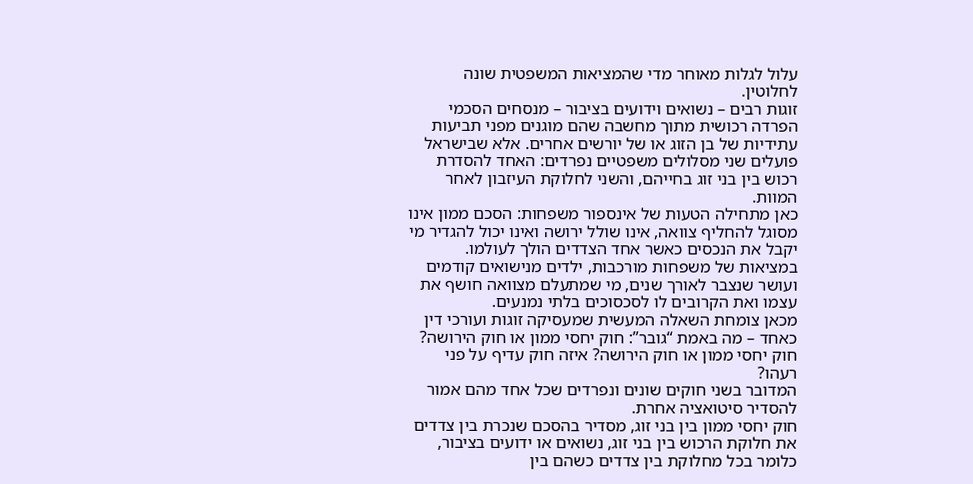עלול לגלות מאוחר מדי שהמציאות המשפטית שונה לחלוטין.
זוגות רבים – נשואים וידועים בציבור – מנסחים הסכמי הפרדה רכושית מתוך מחשבה שהם מוגנים מפני תביעות עתידיות של בן הזוג או של יורשים אחרים. אלא שבישראל פועלים שני מסלולים משפטיים נפרדים: האחד להסדרת רכוש בין בני זוג בחייהם, והשני לחלוקת העיזבון לאחר המוות.
כאן מתחילה הטעות של אינספור משפחות: הסכם ממון אינו מסוגל להחליף צוואה, אינו שולל ירושה ואינו יכול להגדיר מי יקבל את הנכסים כאשר אחד הצדדים הולך לעולמו. במציאות של משפחות מורכבות, ילדים מנישואים קודמים ועושר שנצבר לאורך שנים, מי שמתעלם מצוואה חושף את עצמו ואת הקרובים לו לסכסוכים בלתי נמנעים.
מכאן צומחת השאלה המעשית שמעסיקה זוגות ועורכי דין כאחד – מה באמת “גובר”: חוק יחסי ממון או חוק הירושה?
חוק יחסי ממון או חוק הירושה? איזה חוק עדיף על פני רעהו?
המדובר בשני חוקים שונים ונפרדים שכל אחד מהם אמור להסדיר סיטואציה אחרת.
חוק יחסי ממון בין בני זוג, מסדיר בהסכם שנכרת בין צדדים את חלוקת הרכוש בין בני זוג, נשואים או ידועים בציבור, כלומר בכל מחלוקת בין צדדים כשהם בין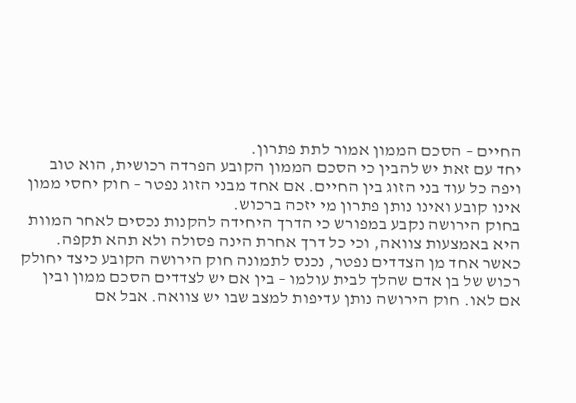החיים – הסכם הממון אמור לתת פתרון.
יחד עם זאת יש להבין כי הסכם הממון הקובע הפרדה רכושית, הוא טוב ויפה כל עוד בני הזוג בין החיים. אם אחד מבני הזוג נפטר – חוק יחסי ממון אינו קובע ואינו נותן פתרון מי יזכה ברכוש.
בחוק הירושה נקבע במפורש כי הדרך היחידה להקנות נכסים לאחר המוות היא באמצעות צוואה, וכי כל דרך אחרת הינה פסולה ולא תהא תקפה.
כאשר אחד מן הצדדים נפטר, נכנס לתמונה חוק הירושה הקובע כיצד יחולק רכוש של בן אדם שהלך לבית עולמו – בין אם יש לצדדים הסכם ממון ובין אם לאו. חוק הירושה נותן עדיפות למצב שבו יש צוואה. אבל אם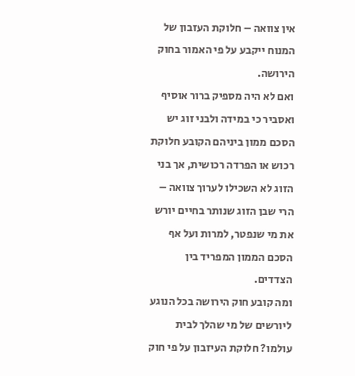אין צוואה – חלוקת העזבון של המנוח ייקבע על פי האמור בחוק הירושה.
ואם לא היה מספיק ברור אוסיף ואסביר כי במידה ולבני זוג יש הסכם ממון ביניהם הקובע חלוקת רכוש או הפרדה רכושית, אך בני הזוג לא השכילו לערוך צוואה – הרי שבן הזוג שנותר בחיים יורש את מי שנפטר, למרות ועל אף הסכם הממון המפריד בין הצדדים.
ומה קובע חוק הירושה בכל הנוגע ליורשים של מי שהלך לבית עולמו? חלוקת העיזבון על פי חוק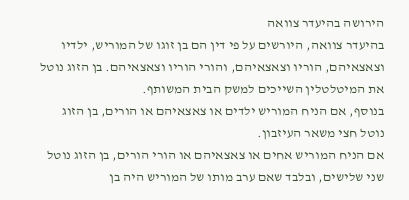הירושה בהיעדר צוואה
בהיעדר צוואה, היורשים על פי דין הם בן זוגו של המוריש, ילדיו וצאצאיהם, הוריו וצאצאיהם, והורי הוריו וצאצאיהם. בן הזוג נוטל את המיטלטלין השייכים למשק הבית המשותף.
בנוסף, אם הניח המוריש ילדים או צאצאיהם או הורים, בן הזוג נוטל חצי משאר העיזבון.
אם הניח המוריש אחים או צאצאיהם או הורי הורים, בן הזוג נוטל שני שלישים, ובלבד שאם ערב מותו של המוריש היה בן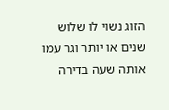הזוג נשוי לו שלוש שנים או יותר וגר עמו אותה שעה בדירה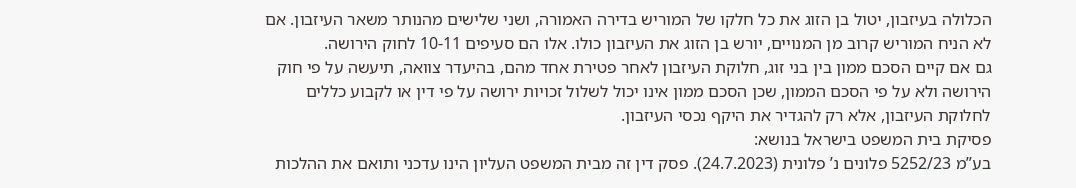הכלולה בעיזבון, יטול בן הזוג את כל חלקו של המוריש בדירה האמורה, ושני שלישים מהנותר משאר העיזבון. אם לא הניח המוריש קרוב מן המנויים, יורש בן הזוג את העיזבון כולו. אלו הם סעיפים 10-11 לחוק הירושה.
גם אם קיים הסכם ממון בין בני זוג, חלוקת העיזבון לאחר פטירת אחד מהם, בהיעדר צוואה, תיעשה על פי חוק הירושה ולא על פי הסכם הממון, שכן הסכם ממון אינו יכול לשלול זכויות ירושה על פי דין או לקבוע כללים לחלוקת העיזבון, אלא רק להגדיר את היקף נכסי העיזבון.
פסיקת בית המשפט בישראל בנושא:
בע”מ 5252/23 פלונים נ’ פלונית (24.7.2023). פסק דין זה מבית המשפט העליון הינו עדכני ותואם את ההלכות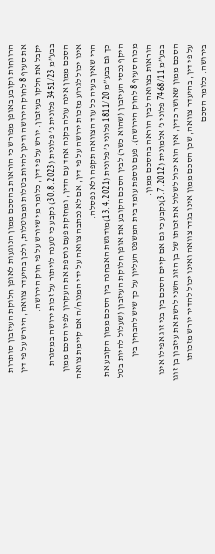הרווחות וקובע באופן מפורש כי הוראות בהסכם ממון הנוגעות לאופן חלוקת העיזבון סותרות את סעיף 8 לחוק הירושה ודינן להיות בטלות ומבוטלות, ולכן בהיעדר צוואה, היורש על פי דין יקבל את חלקו בעיזבון. יורש על פי דין, כלומר מי שיורש על פי חוק הירושה.
בבע”מ 3451/23 פלונית נ’ פלונית (30.8.2023) נקבע כי טענה לויתור על זכות ירושה במסגרת הסכם ממון אינה עולה בקנה אחד עם הדין, ומחזקת פעם נוספת את העקרון לפיו הסכם ממון אינו יכול לגרוע מזכות ירושה על פי דין, אם לא נכתבה צוואה על ידי המנוח/ה אם קיימת צוואה הרי שאין בעיה כל עוד הצוואה תקפה ולא נפסלה.
כך גם בבע”מ 1811/20 פלוני נ’ פלונית (13.4.2021)מודגשת האבחנה בין הסכם ממון הקובע את היקף נכסי העיזבון (שהוא כשר) לבין הסכם הקובע את אופן חלוקת העיזבון (שעלול להיות בטל מכוח סעיף 8 לחוק הירושה). פעם נוספת עומד בית המשפט העליון על כך שיש להבחין בין הוראות בצוואה לבין הוראה בהסכם ממון.
בבע”מ 7468/11 פלוני נ’ אלמונית (3.7.2012)נקבע כי גם אם קיים הסכם בין בני זוג אפילו אינו הסכם ממון שאושר כדין, אין הוא יכול לשלול את זכותו של בן הזוג השני לרשת את עיזבון בן זוגו על פי דין, בהיעדר צוואה, שכן הסכם ממון אינו בגדר צוואה ואינו יכול להדיר יורש מזכותו בירושה. כלומר הסכם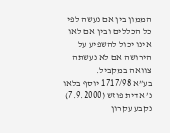הממון בין אם נעשה לפי כל הכללים ובין אם לאו אינו יכול להשפיע על הירושה אם לא נעשתה צוואה במקביל.
בע”א 1717/98 יוסף בלאו נ’ אדית פוזש (7.9.2000) נקבע עקרון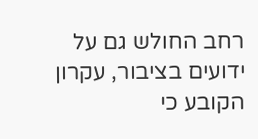רחב החולש גם על ידועים בציבור, עקרון הקובע כי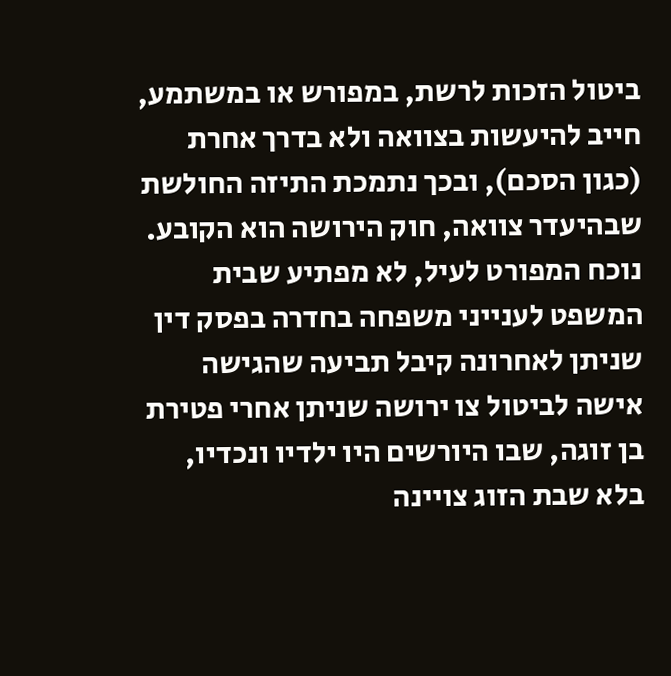ביטול הזכות לרשת, במפורש או במשתמע, חייב להיעשות בצוואה ולא בדרך אחרת (כגון הסכם), ובכך נתמכת התיזה החולשת שבהיעדר צוואה, חוק הירושה הוא הקובע.
נוכח המפורט לעיל, לא מפתיע שבית המשפט לענייני משפחה בחדרה בפסק דין שניתן לאחרונה קיבל תביעה שהגישה אישה לביטול צו ירושה שניתן אחרי פטירת בן זוגה, שבו היורשים היו ילדיו ונכדיו, בלא שבת הזוג צויינה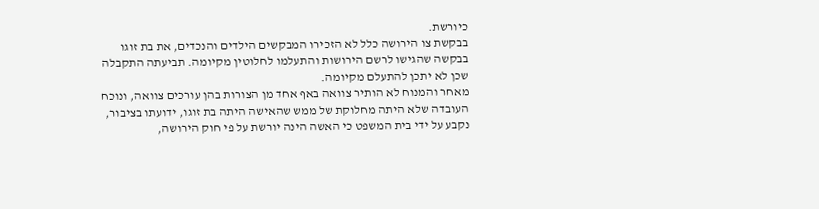כיורשת.
בבקשת צו הירושה כלל לא הזכירו המבקשים הילדים והנכדים, את בת זוגו בבקשה שהגישו לרשם הירושות והתעלמו לחלוטין מקיומה. תביעתה התקבלה שכן לא יתכן להתעלם מקיומה.
מאחר והמנוח לא הותיר צוואה באף אחד מן הצורות בהן עורכים צוואה, ונוכח העובדה שלא היתה מחלוקת של ממש שהאישה היתה בת זוגו, ידועתו בציבור, נקבע על ידי בית המשפט כי האשה הינה יורשת על פי חוק הירושה,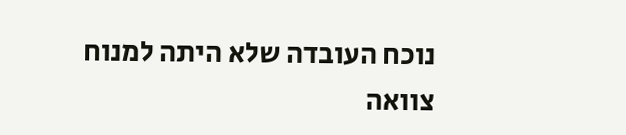נוכח העובדה שלא היתה למנוח צוואה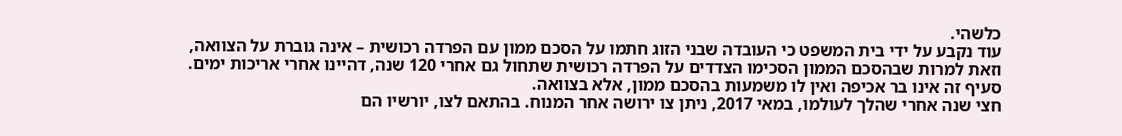כלשהי.
עוד נקבע על ידי בית המשפט כי העובדה שבני הזוג חתמו על הסכם ממון עם הפרדה רכושית – אינה גוברת על הצוואה, וזאת למרות שבהסכם הממון הסכימו הצדדים על הפרדה רכושית שתחול גם אחרי 120 שנה, דהיינו אחרי אריכות ימים. סעיף זה אינו בר אכיפה ואין לו משמעות בהסכם ממון, אלא בצוואה.
חצי שנה אחרי שהלך לעולמו, במאי 2017, ניתן צו ירושה אחר המנוח. בהתאם לצו, יורשיו הם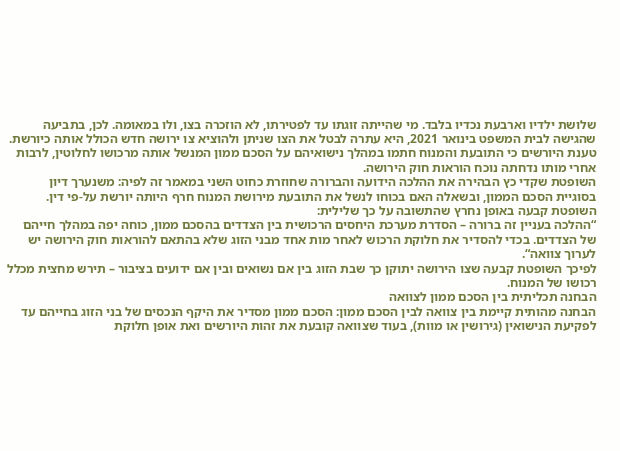שלושת ילדיו וארבעת נכדיו בלבד. מי שהייתה זוגתו עד לפטירתו, לא הוזכרה בצו, ולו במאומה. לכן, בתביעה שהגישה לבית המשפט בינואר 2021, היא עתרה לבטל את הצו שניתן ולהוציא צו ירושה חדש הכולל אותה כיורשת.
טענת היורשים כי התובעת והמנוח חתמו במהלך נישואיהם על הסכם ממון המנשל אותה מרכושו לחלוטין, לרבות אחרי מותו נדחתה נוכח הוראות חוק הירושה.
השופטת שקדי כץ הבהירה את ההלכה הידועה והברורה שחוזרת כחוט השני במאמר זה לפיה: משנערך דיון בסוגיית הסכם הממון, ובשאלה האם בכוחו לנשל את התובעת מירושת המנוח חרף היותה יורשת על-פי דין. השופטת קבעה באופן נחרץ שהתשובה על כך שלילית:
“ההלכה בעניין זה ברורה – הסדרת מערכת היחסים הרכושית בין הצדדים בהסכם ממון, כוחה יפה במהלך חייהם של הצדדים. בכדי להסדיר את חלוקת הרכוש לאחר מות אחד מבני הזוג שלא בהתאם להוראות חוק הירושה יש לערוך צוואה“.
לפיכך השופטת קבעה שצו הירושה יתוקן כך שבת הזוג בין אם נשואים ובין אם ידועים בציבור – תירש מחצית מכלל רכושו של המנוח.
הבחנה תכליתית בין הסכם ממון לצוואה
הבחנה מהותית קיימת בין צוואה לבין הסכם ממון: הסכם ממון מסדיר את היקף הנכסים של בני הזוג בחייהם עד לפקיעת הנישואין (גירושין או מוות), בעוד שצוואה קובעת את זהות היורשים ואת אופן חלוקת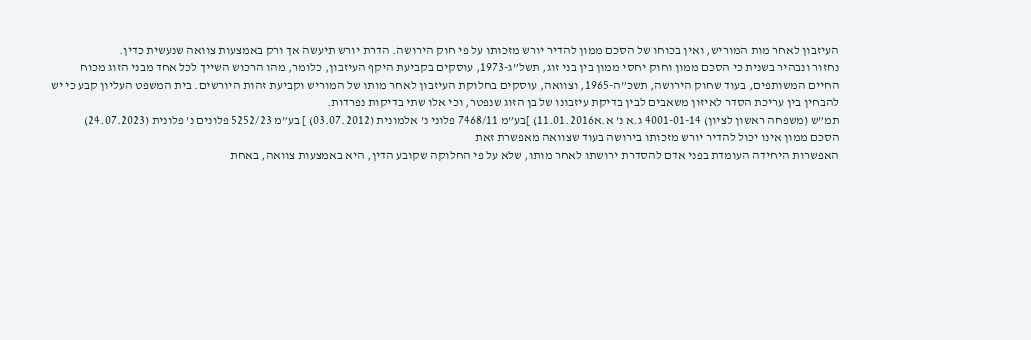העיזבון לאחר מות המוריש, ואין בכוחו של הסכם ממון להדיר יורש מזכותו על פי חוק הירושה. הדרת יורש תיעשה אך ורק באמצעות צוואה שנעשית כדין.
נחזור ונבהיר בשנית כי הסכם ממון וחוק יחסי ממון בין בני זוג, תשל”ג-1973, עוסקים בקביעת היקף העיזבון, כלומר, מהו הרכוש השייך לכל אחד מבני הזוג מכוח החיים המשותפים, בעוד שחוק הירושה, תשכ”ה-1965, וצוואה, עוסקים בחלוקת העיזבון לאחר מותו של המוריש וקביעת זהות היורשים. בית המשפט העליון קבע כי יש להבחין בין עריכת הסדר לאיזון משאבים לבין בדיקת עיזבונו של בן הזוג שנפטר, וכי אלו שתי בדיקות נפרדות.
תמ”ש (משפחה ראשון לציון) 4001-01-14 ג.א נ’ א.א11.01.2016) ]בע”מ 7468/11 פלוני נ’ אלמונית (03.07.2012) ] בע”מ 5252/23 פלונים נ’ פלונית (24.07.2023)
הסכם ממון אינו יכול להדיר יורש מזכותו בירושה בעוד שצוואה מאפשרת זאת
האפשרות היחידה העומדת בפני אדם להסדרת ירושתו לאחר מותו, שלא על פי החלוקה שקובע הדין, היא באמצעות צוואה, באחת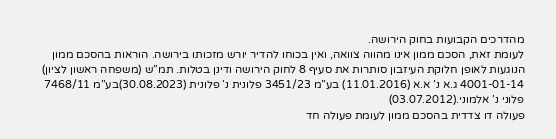מהדרכים הקבועות בחוק הירושה.
לעומת זאת, הסכם ממון אינו מהווה צוואה, ואין בכוחו להדיר יורש מזכותו בירושה. הוראות בהסכם ממון הנוגעות לאופן חלוקת העיזבון סותרות את סעיף 8 לחוק הירושה ודינן בטלות. תמ”ש (משפחה ראשון לציון) 4001-01-14 ג.א נ’ א.א (11.01.2016) בע”מ 3451/23 פלונית נ’ פלונית (30.08.2023)בע”מ 7468/11 פלוני נ’ אלמוני.(03.07.2012)
פעולה דו צדדית בהסכם ממון לעומת פעולה חד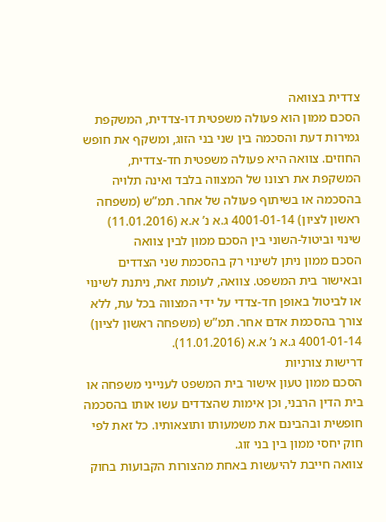צדדית בצוואה
הסכם ממון הוא פעולה משפטית דו-צדדית, המשקפת גמירות דעת והסכמה בין שני בני הזוג, ומשקף את חופש החוזים. צוואה היא פעולה משפטית חד-צדדית, המשקפת את רצונו של המצווה בלבד ואינה תלויה בהסכמה או בשיתוף פעולה של אחר. תמ”ש (משפחה ראשון לציון) 4001-01-14 ג.א נ’ א.א (11.01.2016)
שינוי וביטול-השוני בין הסכם ממון לבין צוואה
הסכם ממון ניתן לשינוי רק בהסכמת שני הצדדים ובאישור בית המשפט. צוואה, לעומת זאת, ניתנת לשינוי או לביטול באופן חד-צדדי על ידי המצווה בכל עת, ללא צורך בהסכמת אדם אחר. תמ”ש (משפחה ראשון לציון) 4001-01-14 ג.א נ’ א.א (11.01.2016).
דרישות צורניות
הסכם ממון טעון אישור בית המשפט לענייני משפחה או בית הדין הרבני, וכן אימות שהצדדים עשו אותו בהסכמה חופשית ובהבינם את משמעותו ותוצאותיו. כל זאת לפי חוק יחסי ממון בין בני זוג.
צוואה חייבת להיעשות באחת מהצורות הקבועות בחוק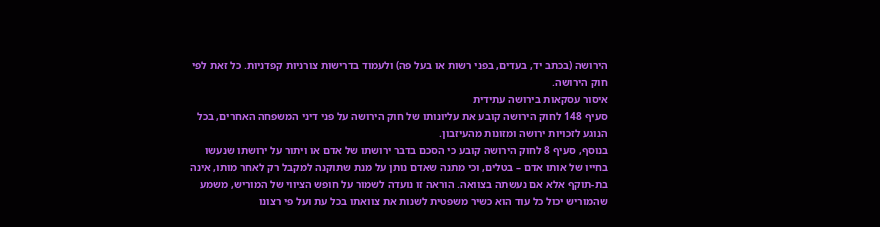הירושה (בכתב יד, בעדים, בפני רשות או בעל פה) ולעמוד בדרישות צורניות קפדניות. כל זאת לפי חוק הירושה.
איסור עסקאות בירושה עתידית
סעיף 148 לחוק הירושה קובע את עליונותו של חוק הירושה על פני דיני המשפחה האחרים, בכל הנוגע לזכויות ירושה ומזונות מהעיזבון.
בנוסף, סעיף 8 לחוק הירושה קובע כי הסכם בדבר ירושתו של אדם או ויתור על ירושתו שנעשו בחייו של אותו אדם – בטלים, וכי מתנה שאדם נותן על מנת שתוקנה למקבל רק לאחר מותו, אינה בת-תוקף אלא אם נעשתה בצוואה. הוראה זו נועדה לשמור על חופש הציווי של המוריש, משמע שהמוריש יכול כל עוד הוא כשיר משפטית לשנות את צוואתו בכל עת ועל פי רצונו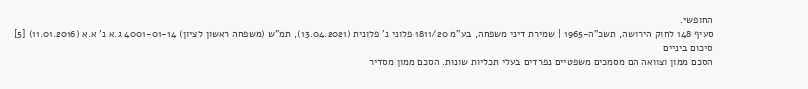החופשי.
סעיף 148 לחוק הירושה, תשכ”ה-1965 | שמירת דיני משפחה, בע”מ 1811/20 פלוני נ’ פלונית (13.04.2021), תמ”ש (משפחה ראשון לציון) 4001-01-14 ג.א נ’ א.א (11.01.2016) [5]
סיכום ביניים
הסכם ממון וצוואה הם מסמכים משפטיים נפרדים בעלי תכליות שונות. הסכם ממון מסדיר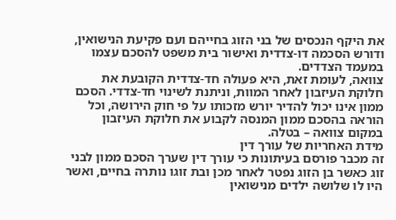את היקף הנכסים של בני הזוג בחייהם ועם פקיעת הנישואין, ודורש הסכמה דו-צדדית ואישור בית משפט להסכם עצמו במעמד הצדדים.
צוואה, לעומת זאת, היא פעולה חד-צדדית הקובעת את חלוקת העיזבון לאחר המוות, וניתנת לשינוי חד-צדדי. הסכם ממון אינו יכול להדיר יורש מזכותו על פי חוק הירושה, וכל הוראה בהסכם ממון המנסה לקבוע את חלוקת העיזבון במקום צוואה – בטלה.
מידת האחריות של עורך דין
זה מכבר פורסם בעיתונות כי עורך דין שערך הסכם ממון לבני זוג כאשר בן הזוג נפטר לאחר מכן ובת זוגו נותרה בחיים, ואשר היו לו שלושה ילדים מנישואין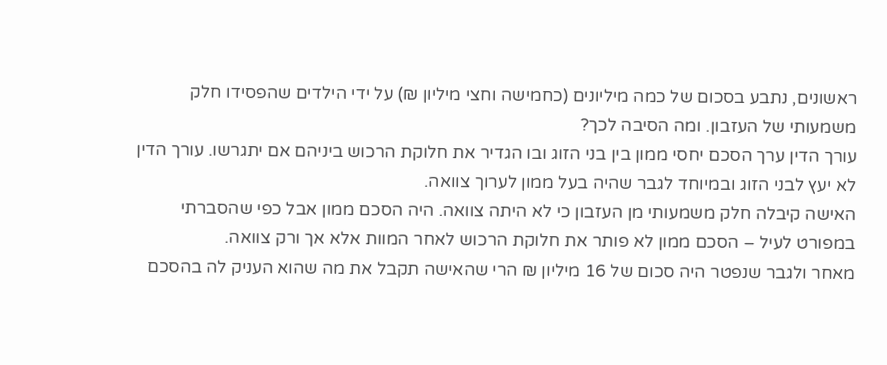ראשונים, נתבע בסכום של כמה מיליונים (כחמישה וחצי מיליון ₪) על ידי הילדים שהפסידו חלק משמעותי של העזבון. ומה הסיבה לכך?
עורך הדין ערך הסכם יחסי ממון בין בני הזוג ובו הגדיר את חלוקת הרכוש ביניהם אם יתגרשו. עורך הדין לא יעץ לבני הזוג ובמיוחד לגבר שהיה בעל ממון לערוך צוואה.
האישה קיבלה חלק משמעותי מן העזבון כי לא היתה צוואה. היה הסכם ממון אבל כפי שהסברתי במפורט לעיל – הסכם ממון לא פותר את חלוקת הרכוש לאחר המוות אלא אך ורק צוואה.
מאחר ולגבר שנפטר היה סכום של 16 מיליון ₪ הרי שהאישה תקבל את מה שהוא העניק לה בהסכם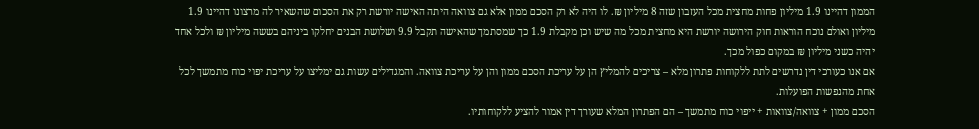הממון דהיינו 1.9 מיליון פחות מחצית מכל העזבון שזה 8 מיליון ₪. לו היה לא רק הסכם ממון אלא גם צוואה היתה האישה יורשת רק את הסכום שהשאיר לה מרצונו דהיינו 1.9 מיליון ואולם נוכח הוראות חוק הירושה יורשת היא מחצית מכל מה שיש וכן מקבלת 1.9 כך שמסתמך שהאישה תקבל 9.9 ושלושת הבנים יחלקו ביניהם בששה מיליון ₪ ולכל אחד יהיה כשני מיליון ₪ במקום כפול מכך.
אם אנו כעורכי דין נדרשים לתת ללקוחות פתרון מלא – צריכים להמליץ הן על עריכת הסכם ממון והן על עריכת צוואה. והמגדילים עשות גם ימליצו על עריכת יפוי כוח מתמשך לכל אחת מהנפשות הפועלות.
הסכם ממון + צוואה/צוואות + ייפוי כוח מתמשך – הם הפתרון המלא שעורך דין אמור להציע ללקוחותיו.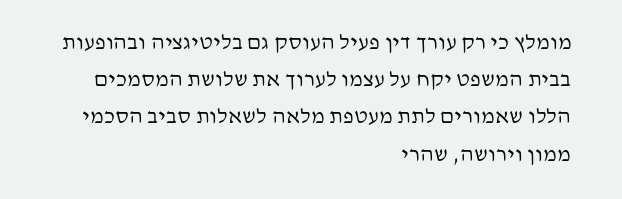מומלץ כי רק עורך דין פעיל העוסק גם בליטיגציה ובהופעות בבית המשפט יקח על עצמו לערוך את שלושת המסמכים הללו שאמורים לתת מעטפת מלאה לשאלות סביב הסכמי ממון וירושה, שהרי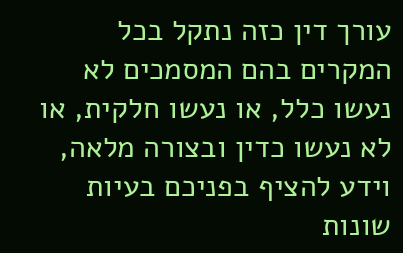עורך דין כזה נתקל בכל המקרים בהם המסמכים לא נעשו כלל, או נעשו חלקית, או לא נעשו כדין ובצורה מלאה, וידע להציף בפניכם בעיות שונות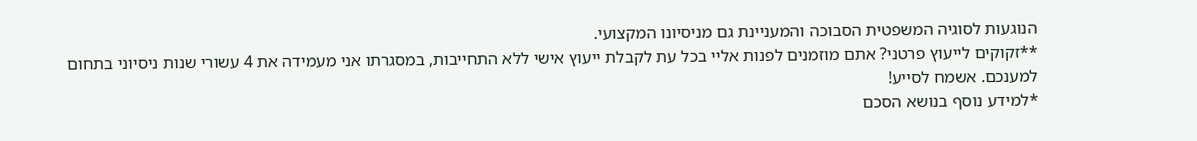הנוגעות לסוגיה המשפטית הסבוכה והמעניינת גם מניסיונו המקצועי.
**זקוקים לייעוץ פרטני? אתם מוזמנים לפנות אליי בכל עת לקבלת ייעוץ אישי ללא התחייבות, במסגרתו אני מעמידה את 4 עשורי שנות ניסיוני בתחום למענכם. אשמח לסייע!
*למידע נוסף בנושא הסכם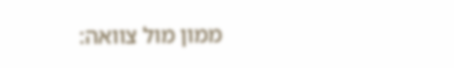ממון מול צוואה: